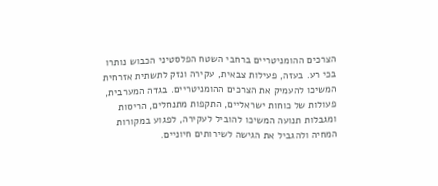הצרכים ההומניטריים ברחבי השטח הפלסטיני הכבוש נותרו בכי רע. בעזה, פעילות צבאית, עקירה ונזק לתשתית אזרחית המשיכו להעמיק את הצרכים ההומניטריים. בגדה המערבית, פעולות של כוחות ישראליים, התקפות מתנחלים, הריסות ומגבלות תנועה המשיכו להוביל לעקירה, לפגוע במקורות המחיה ולהגביל את הגישה לשירותים חיוניים.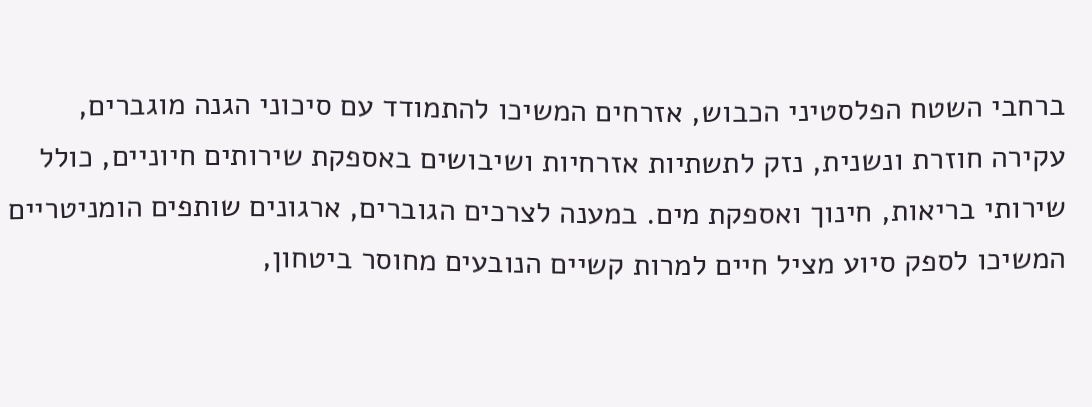ברחבי השטח הפלסטיני הכבוש, אזרחים המשיכו להתמודד עם סיכוני הגנה מוגברים, עקירה חוזרת ונשנית, נזק לתשתיות אזרחיות ושיבושים באספקת שירותים חיוניים, כולל שירותי בריאות, חינוך ואספקת מים. במענה לצרכים הגוברים, ארגונים שותפים הומניטריים המשיכו לספק סיוע מציל חיים למרות קשיים הנובעים מחוסר ביטחון,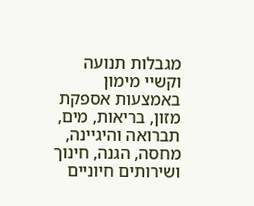מגבלות תנועה וקשיי מימון באמצעות אספקת מזון, בריאות, מים, תברואה והיגיינה, מחסה, הגנה, חינוך ושירותים חיוניים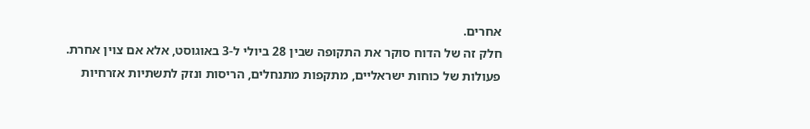אחרים.
חלק זה של הדוח סוקר את התקופה שבין 28 ביולי ל-3 באוגוסט, אלא אם צוין אחרת.
פעולות של כוחות ישראליים, מתקפות מתנחלים, הריסות ונזק לתשתיות אזרחיות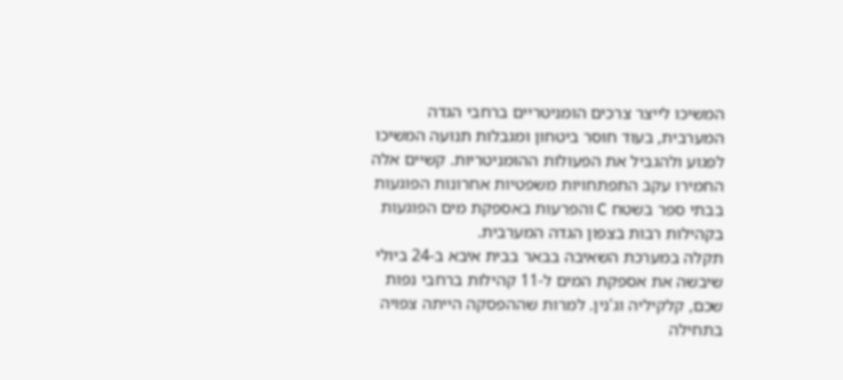המשיכו לייצר צרכים הומניטריים ברחבי הגדה המערבית, בעוד חוסר ביטחון ומגבלות תנועה המשיכו לפגוע ולהגביל את הפעולות ההומניטריות. קשיים אלה החמירו עקב התפתחויות משפטיות אחרונות הפוגעות בבתי ספר בשטח C והפרעות באספקת מים הפוגעות בקהילות רבות בצפון הגדה המערבית.
תקלה במערכת השאיבה בבאר בבית איבא ב-24 ביולי שיבשה את אספקת המים ל-11 קהילות ברחבי נפות שכם, קלקיליה וג'נין. למרות שההפסקה הייתה צפויה בתחילה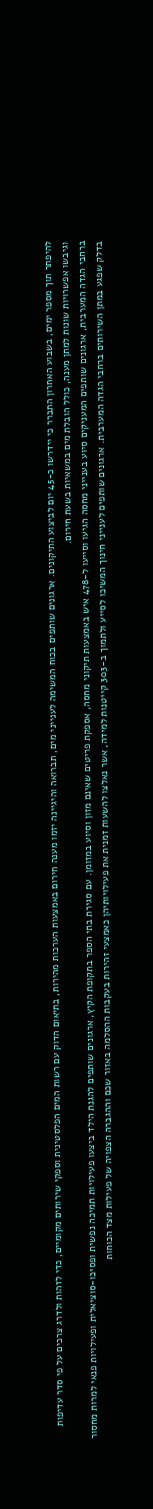להיפתר תוך מספר ימים, בשבוע האחרון התברר כי יידרשו כ-45 יום לביצוע התיקונים. ארגונים שותפים בכוח המשימה לענייני מים, תברואה והיגיינה יזמו מענה חירום באמצעות הערכות מהירות, בתיאום הדוק עם רשות המים הפלסטינית וספקי שירותים מקומיים, כדי לזהות ולדרג צרכים על פי סדר עדיפות וגיבשו אפשרויות שונות למתן מענה, כולל הובלת מים במשאיות בשעת חירום.
ברחבי הגדה המערבית, ארגונים שותפים המעניקים סיוע בענייני מחסה הגיעו וסייעו ל-478 איש באמצעות תיקוני מחסה, אספקת פריטים שאינם מזון וסיוע במזומן. עם סגירת בתי הספר בתקופת הקיץ, ארגונים שותפים להגנת הילד ביצעו פעילויות תמיכה נפשית ופסיכו-סוציאלית ופעילויות פנאי למרות מחסור בדלק שפגע במתן השירותים ברחבי הגדה המערבית. ארגונים שותפים לענייני חינוך המשיכו לסייע ולתמוך ב-303 קייטנות למידה, אשר נאלצו להשעות זמנית את פעילויותיהן כאמצעי זהירות בעקבות ההסלמה באזור שכם וההגברה הצפויה של פעילות מצד הכוחות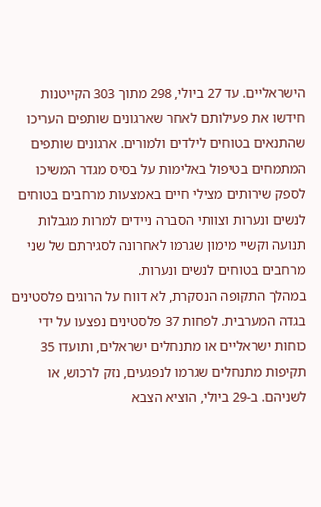הישראליים. עד 27 ביולי, 298 מתוך 303 הקייטנות חידשו את פעילותם לאחר שארגונים שותפים העריכו שהתנאים בטוחים לילדים ולמורים. ארגונים שותפים המתמחים בטיפול באלימות על בסיס מגדר המשיכו לספק שירותים מצילי חיים באמצעות מרחבים בטוחים לנשים ונערות וצוותי הסברה ניידים למרות מגבלות תנועה וקשיי מימון שגרמו לאחרונה לסגירתם של שני מרחבים בטוחים לנשים ונערות.
במהלך התקופה הנסקרת, לא דווח על הרוגים פלסטינים בגדה המערבית. לפחות 37 פלסטינים נפצעו על ידי כוחות ישראליים או מתנחלים ישראלים, ותועדו 35 תקיפות מתנחלים שגרמו לנפגעים, נזק לרכוש, או לשניהם. ב-29 ביולי, הוציא הצבא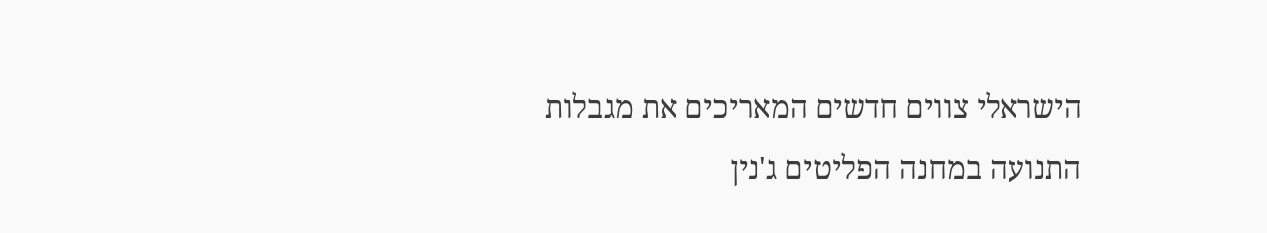הישראלי צווים חדשים המאריכים את מגבלות התנועה במחנה הפליטים ג'נין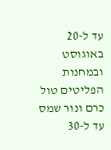עד ל-20 באוגוסט ובמחנות הפליטים טול כרם ונור שמס עד ל-30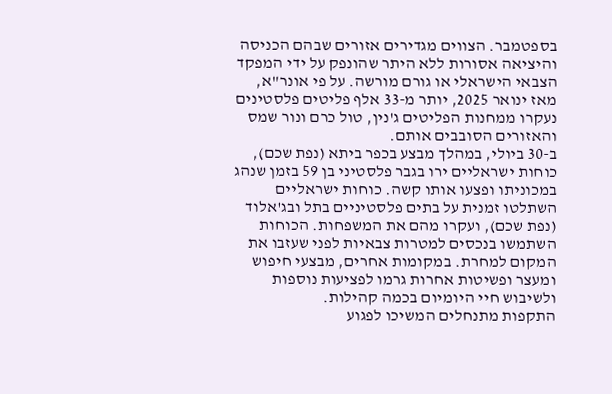בספטמבר. הצווים מגדירים אזורים שבהם הכניסה והיציאה אסורות ללא היתר שהונפק על ידי המפקד הצבאי הישראלי או גורם מורשה. על פי אונר"א, מאז ינואר 2025, יותר מ-33 אלף פליטים פלסטינים נעקרו ממחנות הפליטים ג'נין, טול כרם ונור שמס והאזורים הסובבים אותם.
ב-30 ביולי, במהלך מבצע בכפר ביתא (נפת שכם), כוחות ישראליים ירו בגבר פלסטיני בן 59 בזמן שנהג במכוניתו ופצעו אותו קשה. כוחות ישראליים השתלטו זמנית על בתים פלסטיניים בתל ובג'אלוד (נפת שכם), ועקרו מהם את המשפחות. הכוחות השתמשו בנכסים למטרות צבאיות לפני שעזבו את המקום למחרת. במקומות אחרים, מבצעי חיפוש ומעצר ופשיטות אחרות גרמו לפציעות נוספות ולשיבוש חיי היומיום בכמה קהילות.
התקפות מתנחלים המשיכו לפגוע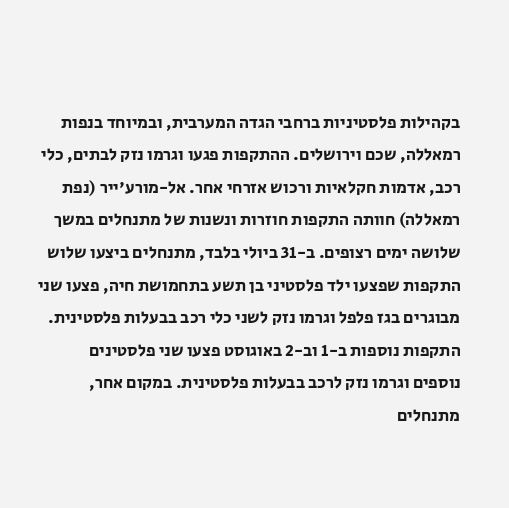בקהילות פלסטיניות ברחבי הגדה המערבית, ובמיוחד בנפות רמאללה, שכם וירושלים. ההתקפות פגעו וגרמו נזק לבתים, כלי רכב, אדמות חקלאיות ורכוש אזרחי אחר. אל-מורע'ייר (נפת רמאללה) חוותה התקפות חוזרות ונשנות של מתנחלים במשך שלושה ימים רצופים. ב-31 ביולי בלבד, מתנחלים ביצעו שלוש התקפות שפצעו ילד פלסטיני בן תשע בתחמושת חיה, פצעו שני מבוגרים בגז פלפל וגרמו נזק לשני כלי רכב בבעלות פלסטינית. התקפות נוספות ב-1 וב-2 באוגוסט פצעו שני פלסטינים נוספים וגרמו נזק לרכב בבעלות פלסטינית. במקום אחר, מתנחלים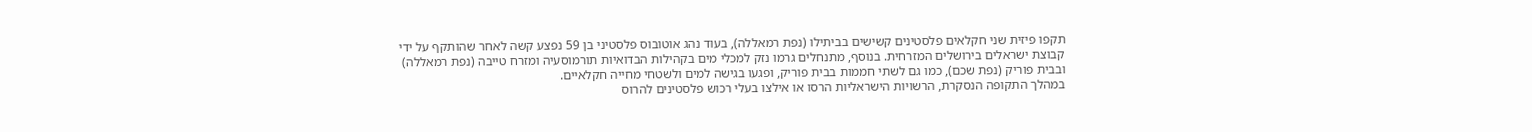תקפו פיזית שני חקלאים פלסטינים קשישים בביתילו (נפת רמאללה), בעוד נהג אוטובוס פלסטיני בן 59 נפצע קשה לאחר שהותקף על ידי קבוצת ישראלים בירושלים המזרחית. בנוסף, מתנחלים גרמו נזק למכלי מים בקהילות הבדואיות תורמוסעיה ומזרח טייבה (נפת רמאללה) ובבית פוריק (נפת שכם), כמו גם לשתי חממות בבית פוריק, ופגעו בגישה למים ולשטחי מחייה חקלאיים.
במהלך התקופה הנסקרת, הרשויות הישראליות הרסו או אילצו בעלי רכוש פלסטינים להרוס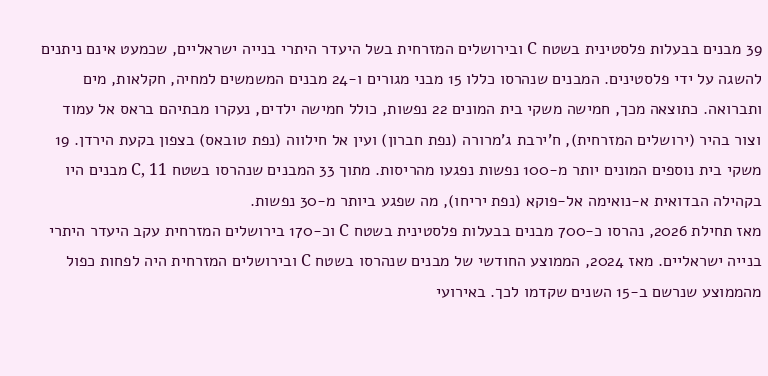39 מבנים בבעלות פלסטינית בשטח C ובירושלים המזרחית בשל היעדר היתרי בנייה ישראליים, שכמעט אינם ניתנים להשגה על ידי פלסטינים. המבנים שנהרסו כללו 15 מבני מגורים ו-24 מבנים המשמשים למחיה, חקלאות, מים ותברואה. כתוצאה מכך, חמישה משקי בית המונים 22 נפשות, כולל חמישה ילדים, נעקרו מבתיהם בראס אל עמוד וצור בהיר (ירושלים המזרחית), ח'ירבת ג'מרורה (נפת חברון) ועין אל חילווה (נפת טובאס) בצפון בקעת הירדן. 19 משקי בית נוספים המונים יותר מ-100 נפשות נפגעו מהריסות. מתוך 33 המבנים שנהרסו בשטח C, 11 מבנים היו בקהילה הבדואית א-נואימה אל-פוקא (נפת יריחו), מה שפגע ביותר מ-30 נפשות.
מאז תחילת 2026, נהרסו כ-700 מבנים בבעלות פלסטינית בשטח C וכ-170 בירושלים המזרחית עקב היעדר היתרי בנייה ישראליים. מאז 2024, הממוצע החודשי של מבנים שנהרסו בשטח C ובירושלים המזרחית היה לפחות כפול מהממוצע שנרשם ב-15 השנים שקדמו לכך. באירועי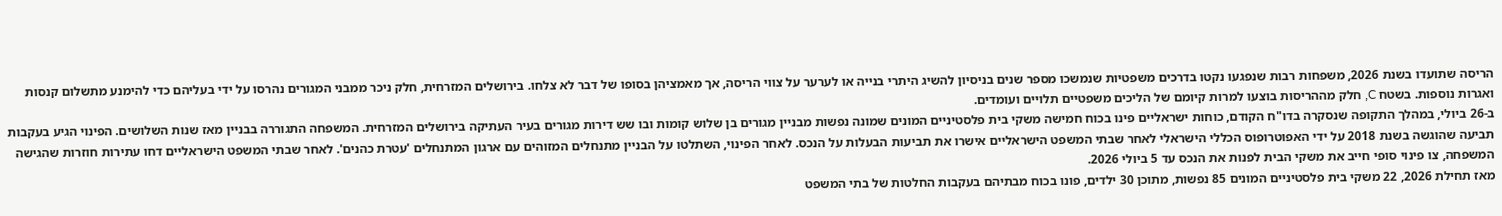הריסה שתועדו בשנת 2026, משפחות רבות שנפגעו נקטו בדרכים משפטיות שנמשכו מספר שנים בניסיון להשיג היתרי בנייה או לערער על צווי הריסה, אך מאמציהן בסופו של דבר לא צלחו. בירושלים המזרחית, חלק ניכר ממבני המגורים נהרסו על ידי בעליהם כדי להימנע מתשלום קנסות ואגרות נוספות. בשטח C, חלק מההריסות בוצעו למרות קיומם של הליכים משפטיים תלויים ועומדים.
ב-26 ביולי, במהלך התקופה שנסקרה בדו"ח הקודם, כוחות ישראליים פינו בכוח חמישה משקי בית פלסטיניים המונים שמונה נפשות מבניין מגורים בן שלוש קומות ובו שש דירות מגורים בעיר העתיקה בירושלים המזרחית. המשפחה התגוררה בבניין מאז שנות השלושים. הפינוי הגיע בעקבות תביעה שהוגשה בשנת 2018 על ידי האפוטרופוס הכללי הישראלי לאחר שבתי המשפט הישראליים אישרו את תביעות הבעלות על הנכס. לאחר הפינוי, השתלטו על הבניין מתנחלים המזוהים עם ארגון המתנחלים 'עטרת כהנים'. לאחר שבתי המשפט הישראליים דחו עתירות חוזרות שהגישה המשפחה, צו פינוי סופי חייב את משקי הבית לפנות את הנכס עד 5 ביולי 2026.
מאז תחילת 2026, 22 משקי בית פלסטיניים המונים 85 נפשות, מתוכן 30 ילדים, פונו בכוח מבתיהם בעקבות החלטות של בתי המשפט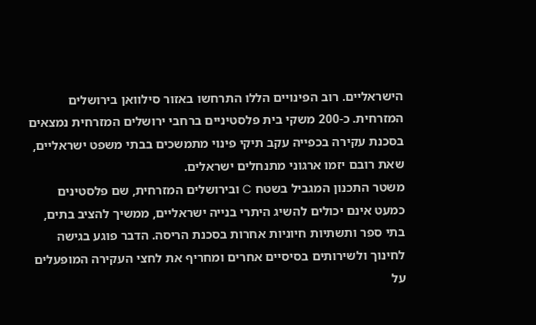הישראליים. רוב הפינויים הללו התרחשו באזור סילוואן בירושלים המזרחית. כ-200 משקי בית פלסטיניים ברחבי ירושלים המזרחית נמצאים בסכנת עקירה בכפייה עקב תיקי פינוי מתמשכים בבתי משפט ישראליים, שאת רובם יזמו ארגוני מתנחלים ישראלים.
משטר התכנון המגביל בשטח C ובירושלים המזרחית, שם פלסטינים כמעט אינם יכולים להשיג היתרי בנייה ישראליים, ממשיך להציב בתים, בתי ספר ותשתיות חיוניות אחרות בסכנת הריסה. הדבר פוגע בגישה לחינוך ולשירותים בסיסיים אחרים ומחריף את לחצי העקירה המופעלים על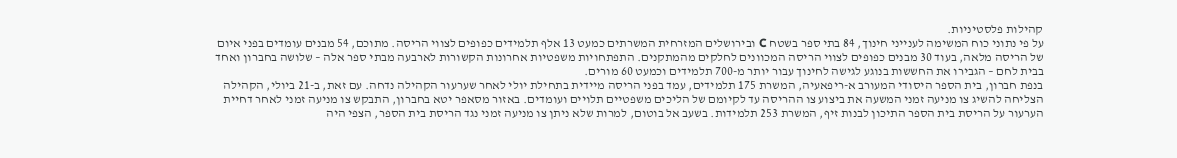קהילות פלסטיניות.
על פי נתוני כוח המשימה לענייני חינוך, 84 בתי ספר בשטח C ובירושלים המזרחית המשרתים כמעט 13 אלף תלמידים כפופים לצווי הריסה. מתוכם, 54 מבנים עומדים בפני איום של הריסה מלאה, בעוד 30 מבנים כפופים לצווי הריסה המכוונים לחלקים מהמתקנים. התפתחויות משפטיות אחרונות הקשורות לארבעה מבתי ספר אלה – שלושה בחברון ואחד בבית לחם – הגבירו את החששות בנוגע לגישה לחינוך עבור יותר מ-700 תלמידים וכמעט 60 מורים.
בנפת חברון, בית הספר היסודי המעורב א-ריפאעיה, המשרת 175 תלמידים, עמד בפני הריסה מיידית בתחילת יולי לאחר שערעור הקהילה נדחה. עם זאת, ב-21 ביולי, הקהילה הצליחה להשיג צו מניעה זמני המשעה את ביצוע צו ההריסה עד לקיומם של הליכים משפטיים תלויים ועומדים. באזור מסאפר יטא בחברון, התבקש צו מניעה זמני לאחר דחיית הערעור על הריסת בית הספר התיכון לבנות זיף, המשרת 253 תלמידות. בשעב אל בוטום, למרות שלא ניתן צו מניעה זמני נגד הריסת בית הספר, הצפי היה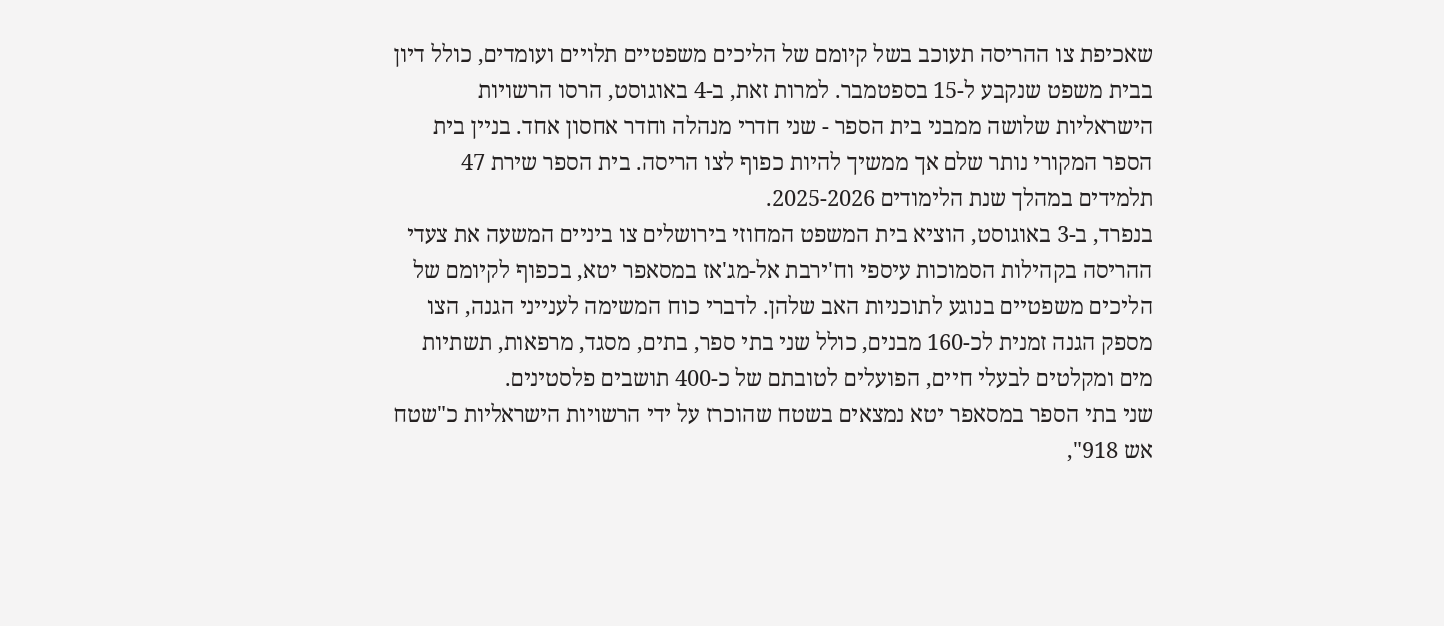שאכיפת צו ההריסה תעוכב בשל קיומם של הליכים משפטיים תלויים ועומדים, כולל דיון בבית משפט שנקבע ל-15 בספטמבר. למרות זאת, ב-4 באוגוסט, הרסו הרשויות הישראליות שלושה ממבני בית הספר - שני חדרי מנהלה וחדר אחסון אחד. בניין בית הספר המקורי נותר שלם אך ממשיך להיות כפוף לצו הריסה. בית הספר שירת 47 תלמידים במהלך שנת הלימודים 2025-2026.
בנפרד, ב-3 באוגוסט, הוציא בית המשפט המחוזי בירושלים צו ביניים המשעה את צעדי ההריסה בקהילות הסמוכות עיספי וח'ירבת אל-מג'אז במסאפר יטא, בכפוף לקיומם של הליכים משפטיים בנוגע לתוכניות האב שלהן. לדברי כוח המשימה לענייני הגנה, הצו מספק הגנה זמנית לכ-160 מבנים, כולל שני בתי ספר, בתים, מסגד, מרפאות, תשתיות מים ומקלטים לבעלי חיים, הפועלים לטובתם של כ-400 תושבים פלסטינים.
שני בתי הספר במסאפר יטא נמצאים בשטח שהוכרז על ידי הרשויות הישראליות כ"שטח אש 918",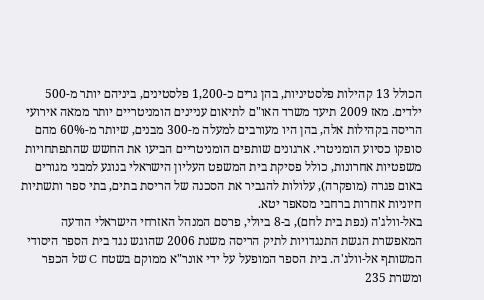הכולל 13 קהילות פלסטיניות, בהן גרים כ-1,200 פלסטינים, ביניהם יותר מ-500 ילדים. מאז 2009 תיעד משרד האו"ם לתיאום עניינים הומניטריים יותר ממאה אירועי הריסה בקהילות אלה, בהן היו מעורבים למעלה מ-300 מבנים, שיותר מ-60% מהם סופקו כסיוע הומניטרי. ארגונים שותפים הומניטריים הביעו את החשש שהתפתחויות משפטיות אחרונות, כולל פסיקת בית המשפט העליון הישראלי בנוגע למבני מגורים באום פגרה (מופקרה), עלולות להגביר את הסכנה של הריסת בתים, בתי ספר ותשתיות חיוניות אחרות ברחבי מסאפר יטא.
באל-וולג'ה (נפת בית לחם), ב-8 ביולי, פרסם המנהל האזרחי הישראלי הודעה המאפשרת הגשת התנגדויות לתיק הריסה משנת 2006 שהוגש נגד בית הספר היסודי המשותף אל-וולג'ה. בית הספר המופעל על ידי אונר"א ממוקם בשטח C של הכפר ומשרת 235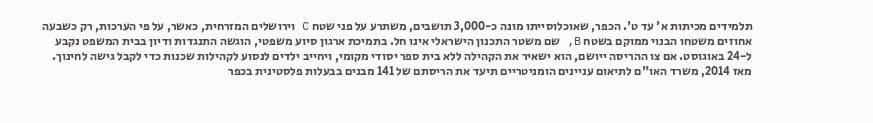תלמידים מכיתות א' עד ט'. הכפר, שאוכלוסייתו מונה כ-3,000 תושבים, משתרע על פני שטח C וירושלים המזרחית, כאשר, על פי הערכות, רק כשבעה אחוזים משטחו הבנוי ממוקם בשטח B, שם משטר התכנון הישראלי אינו חל. בתמיכת ארגון סיוע משפטי, הוגשה התנגדות ודיון בבית המשפט נקבע ל-24 באוגוסט. אם צו ההריסה ייושם, הוא ישאיר את הקהילה ללא בית ספר יסודי מקומי, ויחייב ילדים לנסוע לקהילות שכנות כדי לקבל גישה לחינוך.
מאז 2014, משרד האו"ם לתיאום עניינים הומניטריים תיעד את הריסתם של 141 מבנים בבעלות פלסטינית בכפר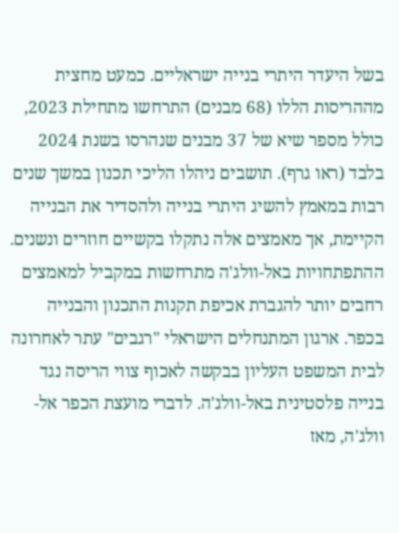בשל היעדר היתרי בנייה ישראליים. כמעט מחצית מההריסות הללו (68 מבנים) התרחשו מתחילת 2023, כולל מספר שיא של 37 מבנים שנהרסו בשנת 2024 בלבד (ראו גרף). תושבים ניהלו הליכי תכנון במשך שנים רבות במאמץ להשיג היתרי בנייה ולהסדיר את הבנייה הקיימת, אך מאמצים אלה נתקלו בקשיים חוזרים ונשנים.
ההתפתחויות באל-וולג'ה מתרחשות במקביל למאמצים רחבים יותר להגברת אכיפת תקנות התכנון והבנייה בכפר. ארגון המתנחלים הישראלי "רגבים" עתר לאחרונה לבית המשפט העליון בבקשה לאכוף צווי הריסה נגד בנייה פלסטינית באל-וולג'ה. לדברי מועצת הכפר אל-וולג'ה, מאז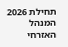תחילת 2026 המנהל האזרחי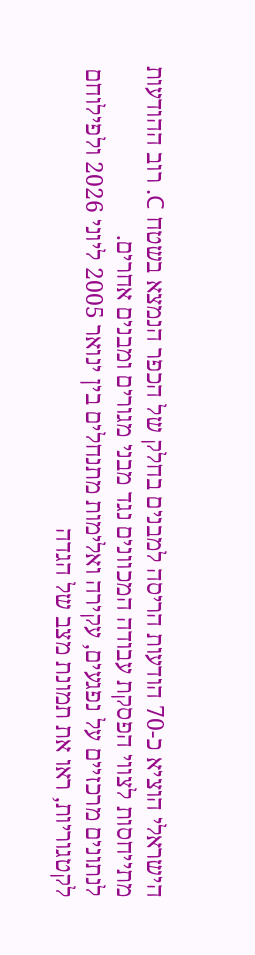הישראלי הוציא כ-70 הודעות הריסה למבנים בחלק של הכפר הנמצא בשטח C. רוב ההודעות מתייחסות לצווי הפסקת עבודה המכוונים נגד מבני מגורים ומבנים אחרים.
לנתונים מרכזיים על נפגעים, עקירה ואלימות מתנחלים בין ינואר 2005 ליוני 2026 ולפילוחם לקטגוריות, ראו את תמונת מצב של הגדה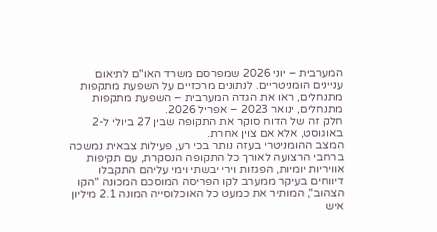המערבית – יוני 2026 שמפרסם משרד האו"ם לתיאום עניינים הומניטריים. לנתונים מרכזיים על השפעת מתקפות מתנחלים, ראו את הגדה המערבית – השפעת מתקפות מתנחלים, ינואר 2023 – אפריל 2026.
חלק זה של הדוח סוקר את התקופה שבין 27 ביולי ל-2 באוגוסט, אלא אם צוין אחרת.
המצב ההומניטרי בעזה נותר בכי רע, פעילות צבאית נמשכה ברחבי הרצועה לאורך כל התקופה הנסקרת, עם תקיפות אוויריות יומיות, הפגזות וירי יבשתי וימי עליהם התקבלו דיווחים בעיקר ממערב לקו הפריסה המוסכם המכונה "הקו הצהוב", המותיר את כמעט כל האוכלוסייה המונה 2.1 מיליון איש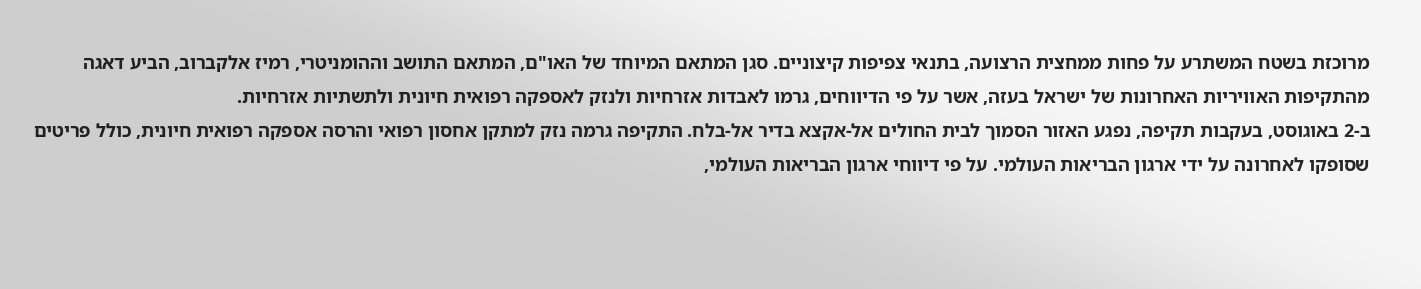מרוכזת בשטח המשתרע על פחות ממחצית הרצועה, בתנאי צפיפות קיצוניים. סגן המתאם המיוחד של האו"ם, המתאם התושב וההומניטרי, רמיז אלקברוב, הביע דאגה מהתקיפות האוויריות האחרונות של ישראל בעזה, אשר על פי הדיווחים, גרמו לאבדות אזרחיות ולנזק לאספקה רפואית חיונית ולתשתיות אזרחיות.
ב-2 באוגוסט, בעקבות תקיפה, נפגע האזור הסמוך לבית החולים אל-אקצא בדיר אל-בלח. התקיפה גרמה נזק למתקן אחסון רפואי והרסה אספקה רפואית חיונית, כולל פריטים שסופקו לאחרונה על ידי ארגון הבריאות העולמי. על פי דיווחי ארגון הבריאות העולמי,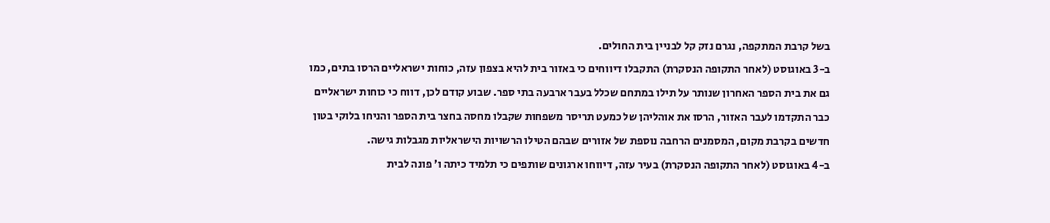בשל קרבת המתקפה, נגרם נזק קל לבניין בית החולים.
ב-3 באוגוסט (לאחר התקופה הנסקרת) התקבלו דיווחים כי באזור בית להיא בצפון עזה, כוחות ישראליים הרסו בתים, כמו גם את בית הספר האחרון שנותר על תילו במתחם שכלל בעבר ארבעה בתי ספר. שבוע קודם לכן, דווח כי כוחות ישראליים כבר התקדמו לעבר האזור, הרסו את אוהליהן של כמעט תריסר משפחות שקבלו מחסה בחצר בית הספר והניחו בלוקי בטון חדשים בקרבת מקום, המסמנים הרחבה נוספת של אזורים שבהם הטילו הרשויות הישראליות מגבלות גישה.
ב-4 באוגוסט (לאחר התקופה הנסקרת) בעיר עזה, דיווחו ארגונים שותפים כי תלמיד כיתה ו' פונה לבית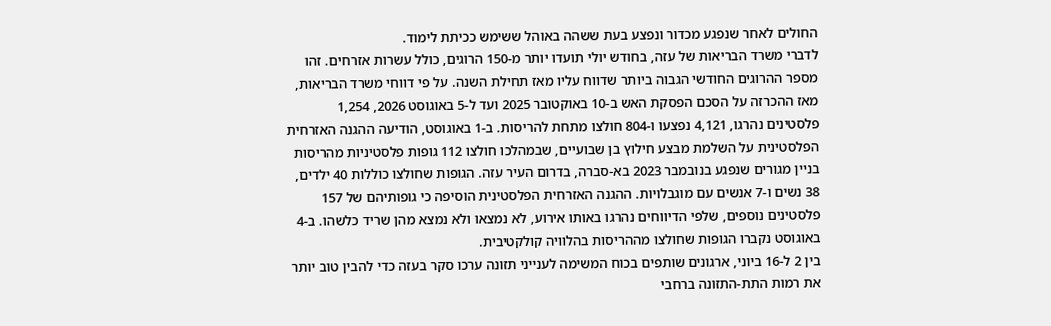החולים לאחר שנפגע מכדור ונפצע בעת ששהה באוהל ששימש ככיתת לימוד.
לדברי משרד הבריאות של עזה, בחודש יולי תועדו יותר מ-150 הרוגים, כולל עשרות אזרחים. זהו מספר ההרוגים החודשי הגבוה ביותר שדווח עליו מאז תחילת השנה. על פי דווחי משרד הבריאות, מאז ההכרזה על הסכם הפסקת האש ב-10 באוקטובר 2025 ועד ל-5 באוגוסט 2026, 1,254 פלסטינים נהרגו, 4,121 נפצעו ו-804 חולצו מתחת להריסות. ב-1 באוגוסט, הודיעה ההגנה האזרחית הפלסטינית על השלמת מבצע חילוץ בן שבועיים, שבמהלכו חולצו 112 גופות פלסטיניות מהריסות בניין מגורים שנפגע בנובמבר 2023 בא-סברה, בדרום העיר עזה. הגופות שחולצו כוללות 40 ילדים, 38 נשים ו-7 אנשים עם מוגבלויות. ההגנה האזרחית הפלסטינית הוסיפה כי גופותיהם של 157 פלסטינים נוספים, שלפי הדיווחים נהרגו באותו אירוע, לא נמצאו ולא נמצא מהן שריד כלשהו. ב-4 באוגוסט נקברו הגופות שחולצו מההריסות בהלוויה קולקטיבית.
בין 2 ל-16 ביוני, ארגונים שותפים בכוח המשימה לענייני תזונה ערכו סקר בעזה כדי להבין טוב יותר את רמות התת-התזונה ברחבי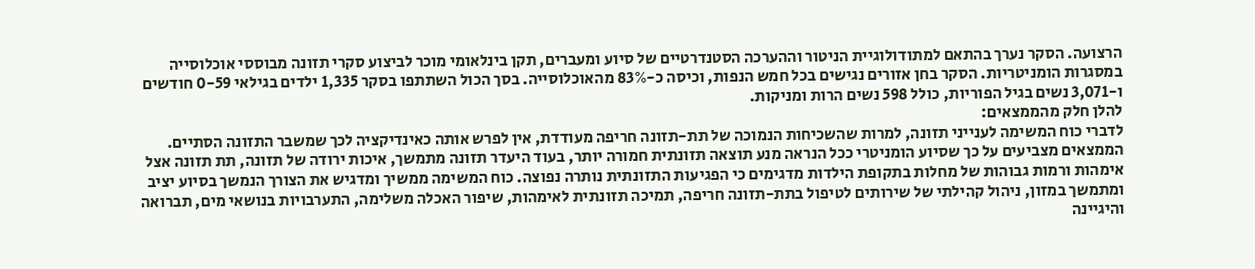הרצועה. הסקר נערך בהתאם למתודולוגיית הניטור וההערכה הסטנדרטיים של סיוע ומעברים, תקן בינלאומי מוכר לביצוע סקרי תזונה מבוססי אוכלוסייה במסגרות הומניטריות. הסקר בחן אזורים נגישים בכל חמש הנפות, וכיסה כ-83% מהאוכלוסייה. בסך הכול השתתפו בסקר 1,335 ילדים בגילאי 0-59 חודשים ו-3,071 נשים בגיל הפוריות, כולל 598 נשים הרות ומניקות.
להלן חלק מהממצאים:
לדברי כוח המשימה לענייני תזונה, למרות שהשכיחות הנמוכה של תת-תזונה חריפה מעודדת, אין לפרש אותה כאינדיקציה לכך שמשבר התזונה הסתיים. הממצאים מצביעים על כך שסיוע הומניטרי ככל הנראה מנע תוצאה תזונתית חמורה יותר, בעוד היעדר תזונה מתמשך, איכות ירודה של תזונה, תת תזונה אצל אימהות ורמות גבוהות של מחלות בתקופת הילדות מדגימים כי הפגיעות התזונתית נותרה נפוצה. כוח המשימה ממשיך ומדגיש את הצורך הנמשך בסיוע יציב ומתמשך במזון, ניהול קהילתי של שירותים לטיפול בתת-תזונה חריפה, תמיכה תזונתית לאימהות, שיפור האכלה משלימה, התערבויות בנושאי מים, תברואה והיגיינה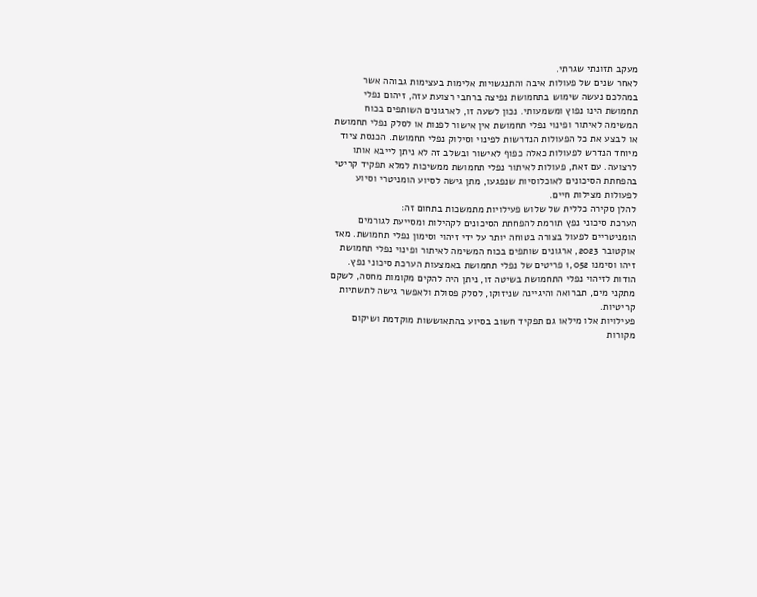מעקב תזונתי שגרתי.
לאחר שנים של פעולות איבה והתנגשויות אלימות בעצימות גבוהה אשר במהלכם נעשה שימוש בתחמושת נפיצה ברחבי רצועת עזה, זיהום נפלי תחמושת הינו נפוץ ומשמעותי. נכון לשעה זו, לארגונים השותפים בכוח המשימה לאיתור ופינוי נפלי תחמושת אין אישור לפנות או לסלק נפלי תחמושת או לבצע את כל הפעולות הנדרשות לפינוי וסילוק נפלי תחמושת. הכנסת ציוד מיוחד הנדרש לפעולות כאלה כפוף לאישור ובשלב זה לא ניתן לייבא אותו לרצועה. עם זאת, פעולות לאיתור נפלי תחמושת ממשיכות למלא תפקיד קריטי בהפחתת הסיכונים לאוכלוסיות שנפגעו, מתן גישה לסיוע הומניטרי וסיוע לפעולות מצילות חיים.
להלן סקירה כללית של שלוש פעילויות מתמשכות בתחום זה:
הערכת סיכוני נפץ תורמת להפחתת הסיכונים לקהילות ומסייעת לגורמים הומניטריים לפעול בצורה בטוחה יותר על ידי זיהוי וסימון נפלי תחמושת. מאז אוקטובר 2023, ארגונים שותפים בכוח המשימה לאיתור ופינוי נפלי תחמושת זיהו וסימנו 1,052 פריטים של נפלי תחמושת באמצעות הערכת סיכוני נפץ. הודות לזיהוי נפלי התחמושת בשיטה זו, ניתן היה להקים מקומות מחסה, לשקם מתקני מים, תברואה והיגיינה שניזוקו, לסלק פסולת ולאפשר גישה לתשתיות קריטיות.
פעילויות אלו מילאו גם תפקיד חשוב בסיוע בהתאוששות מוקדמת ושיקום מקורות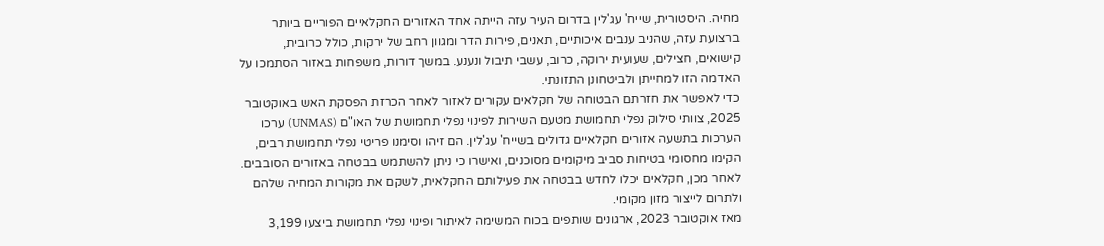מחיה. היסטורית, שייח' עג'לין בדרום העיר עזה הייתה אחד האזורים החקלאיים הפוריים ביותר ברצועת עזה, שהניב ענבים איכותיים, תאנים, פירות הדר ומגוון רחב של ירקות, כולל כרובית, קישואים, חצילים, שעועית ירוקה, כרוב, עשבי תיבול ונענע. במשך דורות, משפחות באזור הסתמכו על האדמה הזו למחייתן ולביטחונן התזונתי.
כדי לאפשר את חזרתם הבטוחה של חקלאים עקורים לאזור לאחר הכרזת הפסקת האש באוקטובר 2025, צוותי סילוק נפלי תחמושת מטעם השירות לפינוי נפלי תחמושת של האו"ם (UNMAS) ערכו הערכות בתשעה אזורים חקלאיים גדולים בשייח' עג'לין. הם זיהו וסימנו פריטי נפלי תחמושת רבים, הקימו מחסומי בטיחות סביב מיקומים מסוכנים, ואישרו כי ניתן להשתמש בבטחה באזורים הסובבים. לאחר מכן, חקלאים יכלו לחדש בבטחה את פעילותם החקלאית, לשקם את מקורות המחיה שלהם ולתרום לייצור מזון מקומי.
מאז אוקטובר 2023, ארגונים שותפים בכוח המשימה לאיתור ופינוי נפלי תחמושת ביצעו 3,199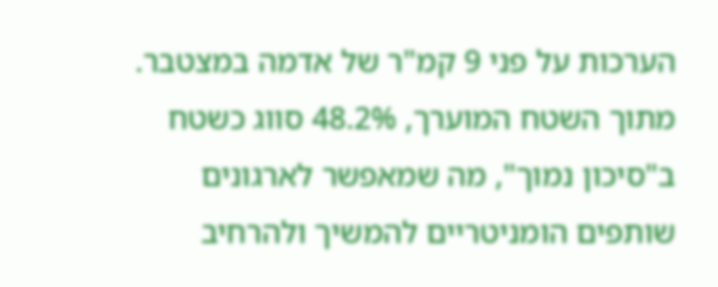הערכות על פני 9 קמ"ר של אדמה במצטבר. מתוך השטח המוערך, 48.2% סווג כשטח ב"סיכון נמוך", מה שמאפשר לארגונים שותפים הומניטריים להמשיך ולהרחיב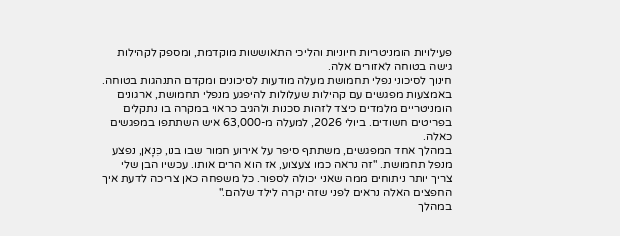פעילויות הומניטריות חיוניות והליכי התאוששות מוקדמת, ומספק לקהילות גישה בטוחה לאזורים אלה.
חינוך לסיכוני נפלי תחמושת מעלה מודעות לסיכונים ומקדם התנהגות בטוחה. באמצעות מפגשים עם קהילות שעלולות להיפגע מנפלי תחמושת, ארגונים הומניטריים מלמדים כיצד לזהות סכנות ולהגיב כראוי במקרה בו נתקלים בפריטים חשודים. ביולי 2026, למעלה מ-63,000 איש השתתפו במפגשים כאלה.
במהלך אחד המפגשים, משתתף סיפר על אירוע חמור שבו בנו, כִּנָאן, נפצע מנפל תחמושת. "זה נראה כמו צעצוע, אז הוא הרים אותו. עכשיו הבן שלי צריך יותר ניתוחים ממה שאני יכולה לספור. כל משפחה כאן צריכה לדעת איך החפצים האלה נראים לפני שזה יקרה לילד שלהם."
במהלך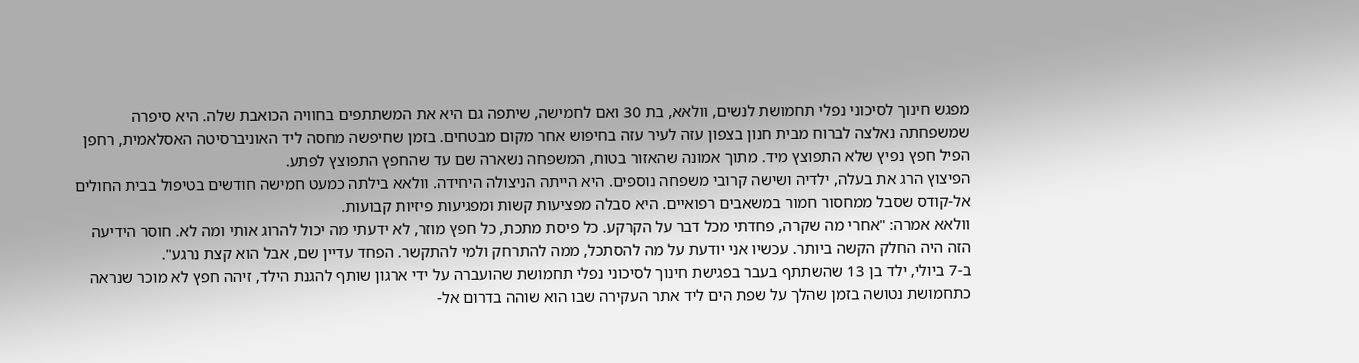מפגש חינוך לסיכוני נפלי תחמושת לנשים, וולאא, בת 30 ואם לחמישה, שיתפה גם היא את המשתתפים בחוויה הכואבת שלה. היא סיפרה שמשפחתה נאלצה לברוח מבית חנון בצפון עזה לעיר עזה בחיפוש אחר מקום מבטחים. בזמן שחיפשה מחסה ליד האוניברסיטה האסלאמית, רחפן הפיל חפץ נפיץ שלא התפוצץ מיד. מתוך אמונה שהאזור בטוח, המשפחה נשארה שם עד שהחפץ התפוצץ לפתע.
הפיצוץ הרג את בעלה, ילדיה ושישה קרובי משפחה נוספים. היא הייתה הניצולה היחידה. וולאא בילתה כמעט חמישה חודשים בטיפול בבית החולים אל-קודס שסבל ממחסור חמור במשאבים רפואיים. היא סבלה מפציעות קשות ומפגיעות פיזיות קבועות.
וולאא אמרה: "אחרי מה שקרה, פחדתי מכל דבר על הקרקע. כל פיסת מתכת, כל חפץ מוזר, לא ידעתי מה יכול להרוג אותי ומה לא. חוסר הידיעה הזה היה החלק הקשה ביותר. עכשיו אני יודעת על מה להסתכל, ממה להתרחק ולמי להתקשר. הפחד עדיין שם, אבל הוא קצת נרגע".
ב-7 ביולי, ילד בן 13 שהשתתף בעבר בפגישת חינוך לסיכוני נפלי תחמושת שהועברה על ידי ארגון שותף להגנת הילד, זיהה חפץ לא מוכר שנראה כתחמושת נטושה בזמן שהלך על שפת הים ליד אתר העקירה שבו הוא שוהה בדרום אל-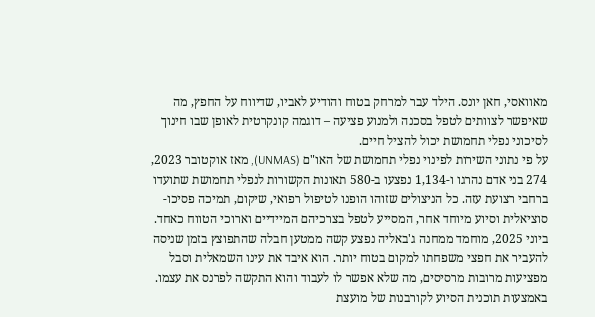מאוואסי, חאן יונס. הילד עבר למרחק בטוח והודיע לאביו, שדיווח על החפץ, מה שאיפשר לצוותים לטפל בסכנה ולמנוע פציעה – דוגמה קונקרטית לאופן שבו חינוך לסיכוני נפלי תחמושת יכול להציל חיים.
על פי נתוני השירות לפינוי נפלי תחמושת של האו"ם (UNMAS), מאז אוקטובר 2023, 274 בני אדם נהרגו ו-1,134 נפצעו ב-580 תאונות הקשורות לנפלי תחמושת שתועדו ברחבי רצועת עזה. כל הניצולים שזוהו הופנו לטיפול רפואי, שיקום, תמיכה פסיכו-סוציאלית וסיוע מיוחד אחר, המסייע לטפל בצרכיהם המיידיים וארוכי הטווח כאחד.
ביוני 2025, מוחמד ממחנה ג'באליה נפצע קשה ממטען חבלה שהתפוצץ בזמן שניסה להעביר את חפצי משפחתו למקום בטוח יותר. הוא איבד את עינו השמאלית וסבל מפציעות מרובות מרסיסים, מה שלא אפשר לו לעבוד והוא התקשה לפרנס את עצמו. באמצעות תוכנית הסיוע לקורבנות של מועצת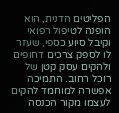הפליטים הדנית, הוא הופנה לטיפול רפואי וקיבל סיוע כספי, שעזר לו לספק צרכים דחופים ולהקים עסק קטן של רוכל רחוב. התמיכה אפשרה למוחמד להקים לעצמו מקור הכנסה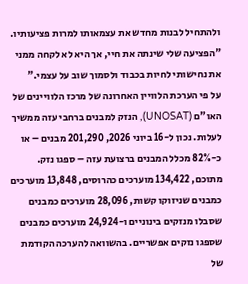ולהתחיל לבנות מחדש את עצמאותו למרות פציעותיו.
"הפציעה שלי שינתה את חיי, אך היא לא לקחה ממני את נחישותי לחיות בכבוד ולסמוך שוב על עצמי."
על פי הערכת הלוויין האחרונה של מרכז הלוויינים של האו"ם (UNOSAT), הנזק למבנים ברחבי עזה ממשיך לעלות. נכון ל-16 ביוני 2026, 201,290 מבנים – או כ-82% מכלל המבנים ברצועת עזה – ספגו נזק. מתוכם, 134,422 מוערכים כהרוסים, 13,848 מוערכים כמבנים שניזוקו קשות, 28,096 מוערכים כמבנים שסבלו מנזקים בינוניים ו-24,924 מוערכים כמבנים שספגו נזקים אפשריים. בהשוואה להערכה הקודמת של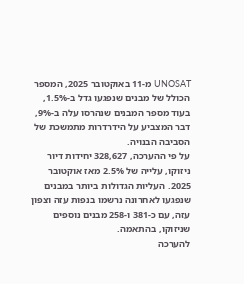UNOSAT מ-11 באוקטובר 2025, המספר הכולל של מבנים שנפגעו גדל ב-1.5%, בעוד מספר המבנים שנהרסו עלה ב-9%, דבר המצביע על הידרדרות מתמשכת של הסביבה הבנויה.
על פי ההערכה, 328,627 יחידות דיור ניזוקו, עלייה של 2.5% מאז אוקטובר 2025. העליות הגדולות ביותר במבנים שנפגעו לאחרונה נרשמו בנפות עזה וצפון עזה, עם כ-381 ו-258 מבנים נוספים שניזוקו, בהתאמה.
להערכה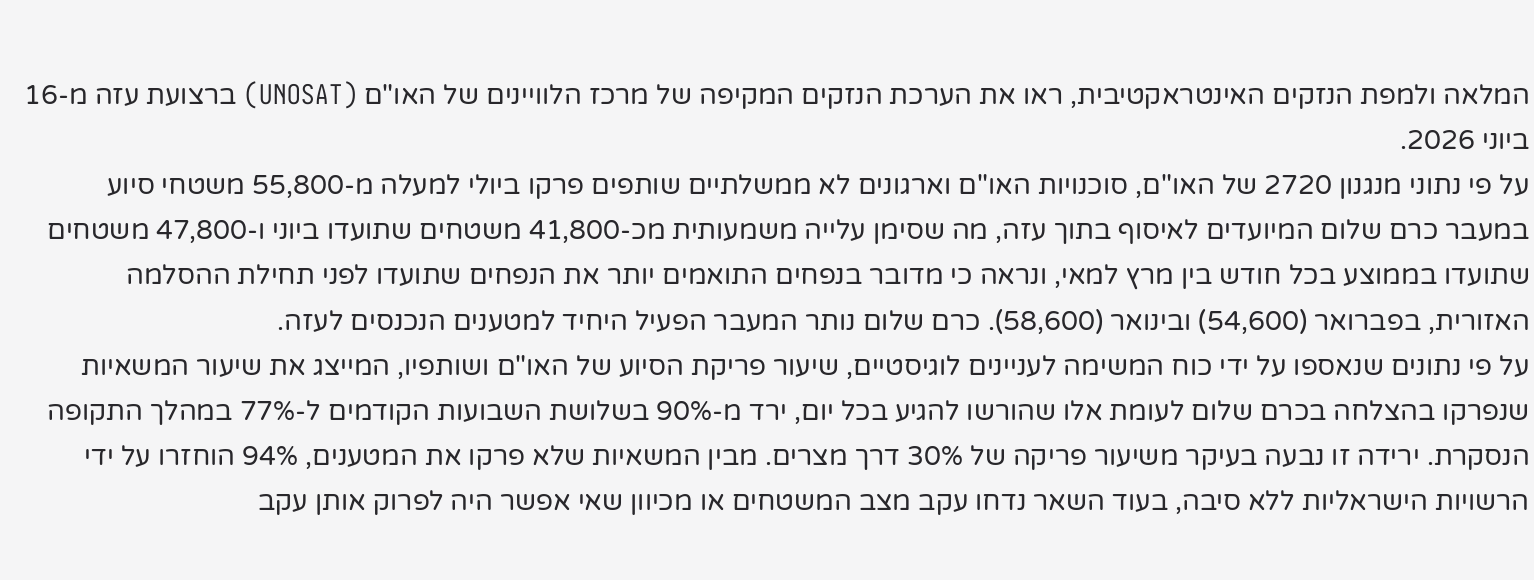המלאה ולמפת הנזקים האינטראקטיבית, ראו את הערכת הנזקים המקיפה של מרכז הלוויינים של האו"ם (UNOSAT) ברצועת עזה מ-16 ביוני 2026.
על פי נתוני מנגנון 2720 של האו"ם, סוכנויות האו"ם וארגונים לא ממשלתיים שותפים פרקו ביולי למעלה מ-55,800 משטחי סיוע במעבר כרם שלום המיועדים לאיסוף בתוך עזה, מה שסימן עלייה משמעותית מכ-41,800 משטחים שתועדו ביוני ו-47,800 משטחים שתועדו בממוצע בכל חודש בין מרץ למאי, ונראה כי מדובר בנפחים התואמים יותר את הנפחים שתועדו לפני תחילת ההסלמה האזורית, בפברואר (54,600) ובינואר (58,600). כרם שלום נותר המעבר הפעיל היחיד למטענים הנכנסים לעזה.
על פי נתונים שנאספו על ידי כוח המשימה לעניינים לוגיסטיים, שיעור פריקת הסיוע של האו"ם ושותפיו, המייצג את שיעור המשאיות שנפרקו בהצלחה בכרם שלום לעומת אלו שהורשו להגיע בכל יום, ירד מ-90% בשלושת השבועות הקודמים ל-77% במהלך התקופה הנסקרת. ירידה זו נבעה בעיקר משיעור פריקה של 30% דרך מצרים. מבין המשאיות שלא פרקו את המטענים, 94% הוחזרו על ידי הרשויות הישראליות ללא סיבה, בעוד השאר נדחו עקב מצב המשטחים או מכיוון שאי אפשר היה לפרוק אותן עקב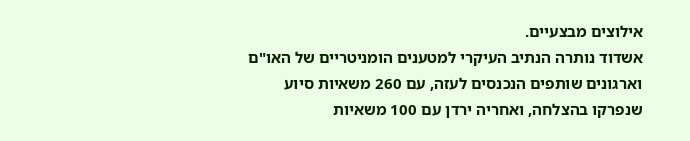אילוצים מבצעיים.
אשדוד נותרה הנתיב העיקרי למטענים הומניטריים של האו"ם וארגונים שותפים הנכנסים לעזה, עם 260 משאיות סיוע שנפרקו בהצלחה, ואחריה ירדן עם 100 משאיות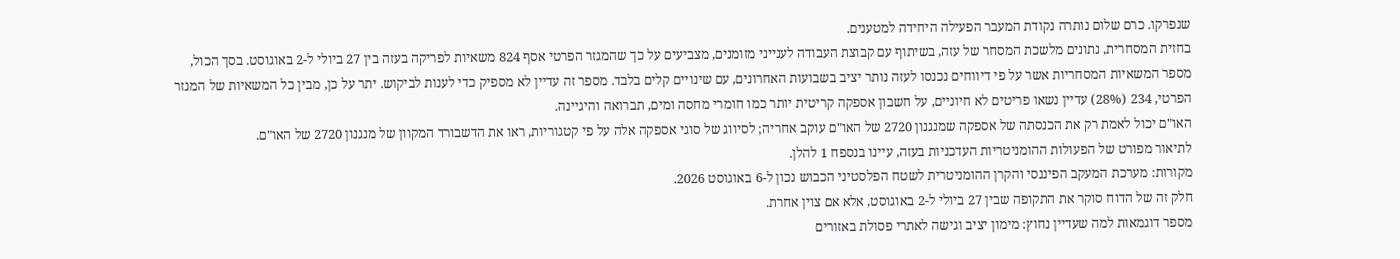שנפרקו. כרם שלום נותרה נקודת המעבר הפעילה היחידה למטענים.
בחזית המסחרית, נתונים מלשכת המסחר של עזה, בשיתוף עם קבוצת העבודה לענייני מזומנים, מצביעים על כך שהמגזר הפרטי אסף 824 משאיות לפריקה בעזה בין 27 ביולי ל-2 באוגוסט. בסך הכול, מספר המשאיות המסחריות אשר על פי דיווחים נכנסו לעזה נותר יציב בשבועות האחרונים, עם שינויים קלים בלבד. מספר זה עדיין לא מספיק כדי לענות לביקוש. יתר על כן, מבין כל המשאיות של המגזר הפרטי, 234 (28%) עדיין נשאו פריטים לא חיוניים, על חשבון אספקה קריטית יותר כמו חומרי מחסה ומים, תברואה והיגיינה.
האו"ם יכול לאמת רק את הכנסתה של אספקה שמנגנון 2720 של האו"ם עוקב אחריה; לסיווג של סוגי אספקה אלה על פי קטגוריות, ראו את הדשבורד המקוון של מנגנון 2720 של האו"ם.
לתיאור מפורט של הפעולות ההומניטריות העדכניות בעזה, עיינו בנספח 1 להלן.
מקורות: מערכת המעקב הפיננסי והקרן ההומניטרית לשטח הפלסטיני הכבוש נכון ל-6 באוגוסט 2026.
חלק זה של הדוח סוקר את התקופה שבין 27 ביולי ל-2 באוגוסט, אלא אם צוין אחרת.
מספר דוגמאות למה שעדיין נחוץ: מימון יציב וגישה לאתרי פסולת באזורים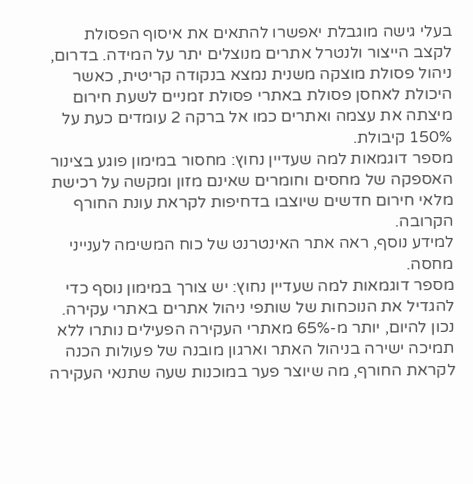בעלי גישה מוגבלת יאפשרו להתאים את איסוף הפסולת לקצב הייצור ולנטרל אתרים מנוצלים יתר על המידה. בדרום, ניהול פסולת מוצקה משנית נמצא בנקודה קריטית, כאשר היכולת לאחסן פסולת באתרי פסולת זמניים לשעת חירום מיצתה את עצמה ואתרים כמו אל ברקה 2 עומדים כעת על 150% קיבולת.
מספר דוגמאות למה שעדיין נחוץ: מחסור במימון פוגע בצינור האספקה של מחסים וחומרים שאינם מזון ומקשה על רכישת מלאי חירום חדשים שיוצבו בדחיפות לקראת עונת החורף הקרובה.
למידע נוסף, ראה אתר האינטרנט של כוח המשימה לענייני מחסה.
מספר דוגמאות למה שעדיין נחוץ: יש צורך במימון נוסף כדי להגדיל את הנוכחות של שותפי ניהול אתרים באתרי עקירה. נכון להיום, יותר מ-65% מאתרי העקירה הפעילים נותרו ללא תמיכה ישירה בניהול האתר וארגון מובנה של פעולות הכנה לקראת החורף, מה שיוצר פער במוכנות שעה שתנאי העקירה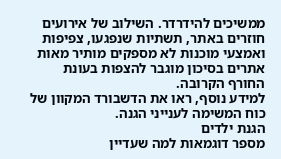ממשיכים להידרדר. השילוב של אירועים חוזרים באתר, תשתיות שנפגעו, צפיפות ואמצעי מוכנות לא מספקים מותיר מאות אתרים בסיכון מוגבר להצפות בעונת החורף הקרובה.
למידע נוסף, ראו את הדשבורד המקוון של כוח המשימה לענייני הגנה.
הגנת ילדים
מספר דוגמאות למה שעדיין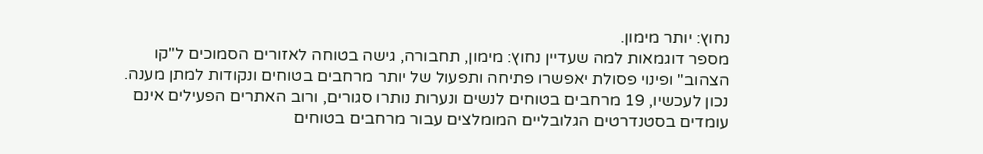נחוץ: יותר מימון.
מספר דוגמאות למה שעדיין נחוץ: מימון, תחבורה, גישה בטוחה לאזורים הסמוכים ל"קו הצהוב" ופינוי פסולת יאפשרו פתיחה ותפעול של יותר מרחבים בטוחים ונקודות למתן מענה. נכון לעכשיו, 19 מרחבים בטוחים לנשים ונערות נותרו סגורים, ורוב האתרים הפעילים אינם עומדים בסטנדרטים הגלובליים המומלצים עבור מרחבים בטוחים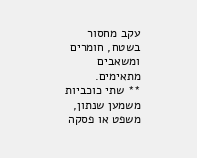עקב מחסור בשטח, חומרים ומשאבים מתאימים.
** שתי כוכביות משמען שנתון, משפט או פסקה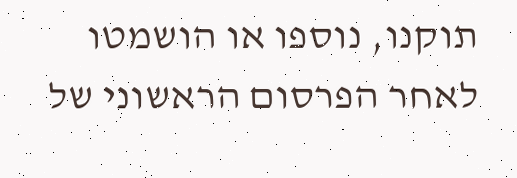תוקנו, נוספו או הושמטו לאחר הפרסום הראשוני של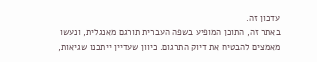עדכון זה.
באתר זה, התוכן המופיע בשפה העברית תורגם מאנגלית, ונעשו מאמצים להבטיח את דיוק התרגום. כיוון שעדיין ייתכנו שגיאות,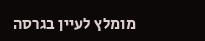מומלץ לעיין בגרסה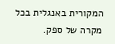המקורית באנגלית בכל מקרה של ספק.